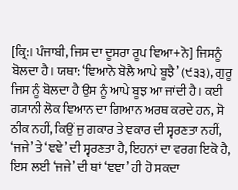[ਕ੍ਰਿ:। ਪੰਜਾਬੀ, ਜਿਸ ਦਾ ਦੂਸਰਾ ਰੂਪ ਞਿਆ+ਨੋ] ਜਿਸਨੂੰ ਬੋਲਦਾ ਹੈ। ਯਥਾ: ‘ਞਿਆਨੋ ਬੋਲੈ ਆਪੇ ਬੂਝੈ’ (੯੩੩), ਗੁਰੂ ਜਿਸ ਨੂੰ ਬੋਲਦਾ ਹੈ ਉਸ ਨੂੰ ਆਪੇ ਬੂਝ ਆ ਜਾਂਦੀ ਹੈ। ਕਈ ਗ੍ਯਾਨੀ ਲੋਕ ਞਿਆਨ ਦਾ ਗਿਆਨ ਅਰਥ ਕਰਦੇ ਹਨ, ਸੋ ਠੀਕ ਨਹੀਂ, ਕਿਉਂ ਜੁ ਗਕਾਰ ਤੇ ਞਕਾਰ ਦੀ ਸ੍ਵਰਣਤਾ ਨਹੀਂ, ‘ਜਜੇ’ ਤੇ ‘ਞਞੇ’ ਦੀ ਸ੍ਵਰਣਤਾ ਹੈ, ਇਹਨਾਂ ਦਾ ਵਰਗ ਇਕੋ ਹੈ, ਇਸ ਲਈ ‘ਜਜੇ’ ਦੀ ਥਾਂ ‘ਞਞਾ’ ਹੀ ਹੋ ਸਕਦਾ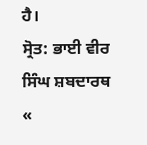ਹੈ।
ਸ੍ਰੋਤ: ਭਾਈ ਵੀਰ ਸਿੰਘ ਸ਼ਬਦਾਰਥ
«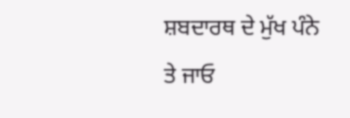ਸ਼ਬਦਾਰਥ ਦੇ ਮੁੱਖ ਪੰਨੇ ਤੇ ਜਾਓ